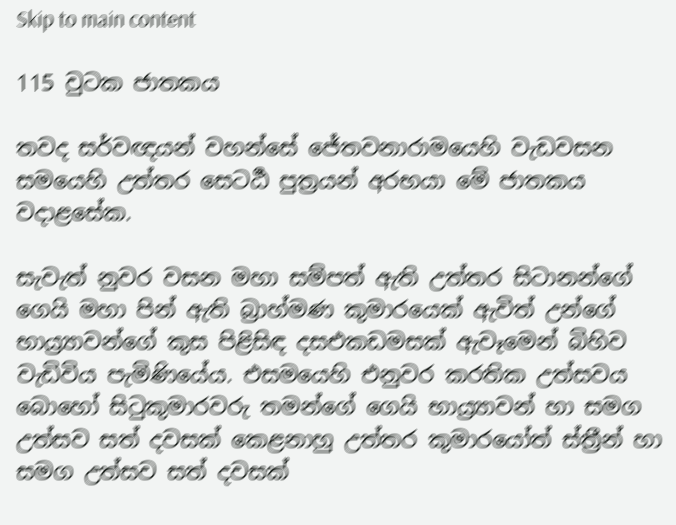Skip to main content

115 වුටක ජාතකය

තවද සර්වඥයන් වහන්සේ ජේතවනාරාමයෙහි වැඩවසන සමයෙහි උත්තර සෙටර්‍ඨ පුත්‍රයන් අරභයා මේ ජාතකය වදාළසේක.

සැවැත් නුවර වසන මහා සම්පත් ඇති උත්තර සිටානන්ගේ ගෙයි මහා පින් ඇති බ්‍රාහ්මණ කුමාරයෙක් ඇවිත් උන්ගේ භාය්‍ර්‍යාවන්ගේ කුස පිළිසිඳ දසඑකඩමසක් ඇවෑමෙන් බිහිව වැඩිවිය පැමිණියේය. එසමයෙහි එනුවර කරතික උත්සවය බොහෝ සිටුකුමාරවරු තමන්ගේ ගෙයි භාය්‍ර්‍යාවන් හා සමග උත්සව සත් දවසක් කෙළනාහු උත්තර කුමාරයෝත් ස්ත්‍රීන් හා සමග උත්සව සත් දවසක්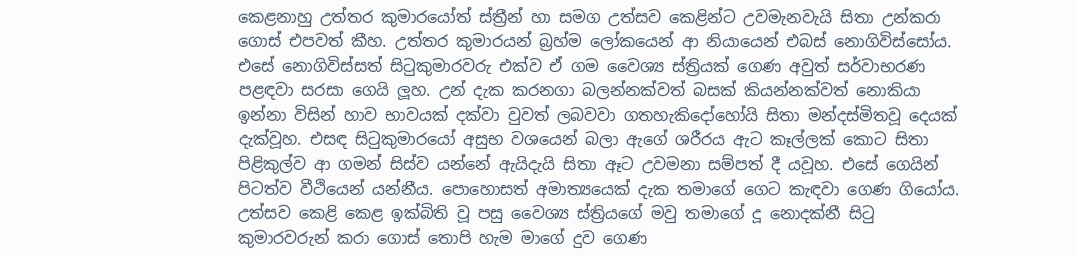කෙළනාහු උත්තර කුමාරයෝත් ස්ත්‍රීන් හා සමග උත්සව කෙළින්ට උවමැනවැයි සිතා උන්කරා ගොස් එපවත් කීහ. උත්තර කුමාරයන් බ්‍රහ්ම ලෝකයෙන් ආ නියායෙන් එබස් නොගිවිස්සෝය. එසේ නොගිවිස්සත් සිටුකුමාරවරු එක්ව ඒ ගම වෛශ්‍ය ස්ත්‍රියක් ගෙණ අවුත් සර්වාභරණ පළඳවා සරසා ගෙයි ලූහ. උන් දැක කරනගා බලන්නක්වත් බසක් කියන්නක්වත් නොකියා ඉන්නා විසින් හාව භාවයක් දක්වා වුවත් ලබවවා ගතහැකිදෝහෝයි සිතා මන්දස්මිතවූ දෙයක් දැක්වූහ. එසඳ සිටුකුමාරයෝ අසුභ වශයෙන් බලා ඇගේ ශරීරය ඇට කෑල්ලක් කොට සිතා පිළිකුල්ව ආ ගමන් සිස්ව යන්නේ ඇයිදැයි සිතා ඈට උවමනා සම්පත් දී යවූහ. එසේ ගෙයින් පිටත්ව වීථියෙන් යන්නීය. පොහොසත් අමාත්‍යයෙක් දැක තමාගේ ගෙට කැඳවා ගෙණ ගියෝය. උත්සව කෙළි කෙළ ඉක්බිති වූ පසු වෛශ්‍ය ස්ත්‍රියගේ මවු තමාගේ දූ නොදක්නී සිටු කුමාරවරුන් කරා ගොස් තොපි හැම මාගේ දුව ගෙණ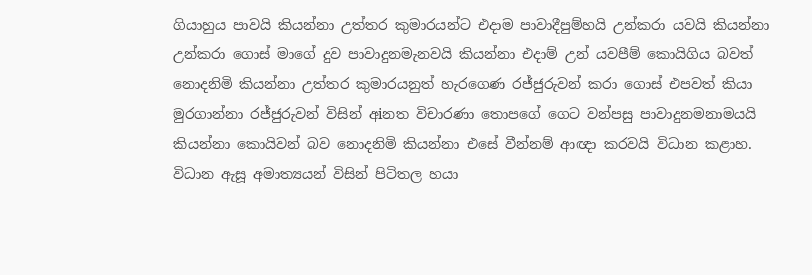ගියාහුය පාවයි කියන්නා උත්තර කුමාරයන්ට එදාම පාවාදීපුම්හයි උන්කරා යවයි කියන්නා උන්කරා ගොස් මාගේ දුව පාවාදුනමැනවයි කියන්නා එදාම් උන් යවපීම් කොයිගිය බවත් නොදනිමි කියන්නා උත්තර කුමාරයනුත් හැරගෙණ රජ්ජුරුවන් කරා ගොස් එපවත් කියා මුරගාන්නා රජ්ජුරුවන් විසින් අiනත විචාරණා තොපගේ ගෙට වන්පසු පාවාදුනමනාමයයි කියන්නා කොයිවන් බව නොදනිමි කියන්නා එසේ වීන්නම් ආඥා කරවයි විධාන කළාහ. විධාන ඇසූ අමාත්‍යයන් විසින් පිටිතල හයා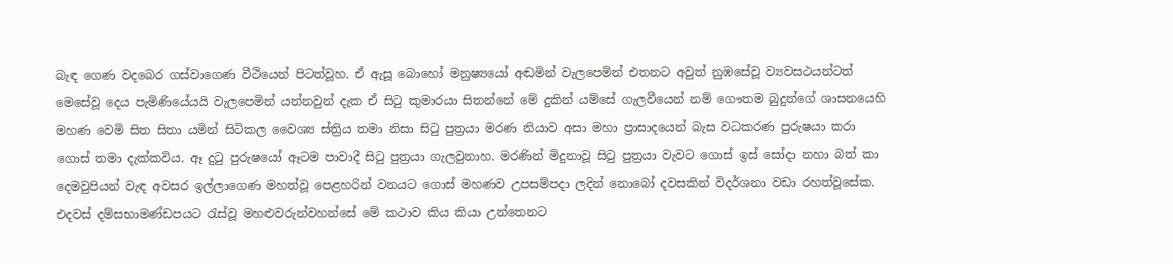බැඳ ගෙණ වදබෙර ගස්වාගෙණ වීථියෙන් පිටත්වූහ. ඒ ඇසූ බොහෝ මනුෂ්‍යයෝ අඬමින් වැලපෙමින් එතනට අවුත් නුඹසේවූ ව්‍යවසථයන්ටත් මෙසේවූ දෙය පැමිණියේයයි වැලපෙමින් යන්නවුන් දැක ඒ සිටු කුමාරයා සිතන්නේ මේ දුකින් යම්සේ ගැලවීයෙන් නම් ගෞතම බුදුන්ගේ ශාසනයෙහි මහණ වෙමි සිත සිතා යමින් සිටිකල වෛශ්‍ය ස්ත්‍රිය තමා නිසා සිටු පුත්‍රයා මරණ නියාව අසා මහා ප්‍රාසාදයෙන් බැස වධකරණ පුරුෂයා කරා ගොස් තමා දැක්කවිය. ඈ දුටු පුරුෂයෝ ඈටම පාවාදී සිටු පුත්‍රයා ගැලවුනාහ. මරණින් මිදුනාවූ සිටු පුත්‍රයා වැවට ගොස් ඉස් සෝදා නහා බත් කා දෙමවුපියන් වැඳ අවසර ඉල්ලාගෙණ මහත්වූ පෙළහරින් වනයට ගොස් මහණව උපසම්පදා ලදින් නොබෝ දවසකින් විදර්ශනා වඩා රහත්වූසේක. එදවස් දම්සභාමණ්ඩපයට රැස්වූ මහළුවරුන්වහන්සේ මේ කථාව කිය කියා උන්තෙනට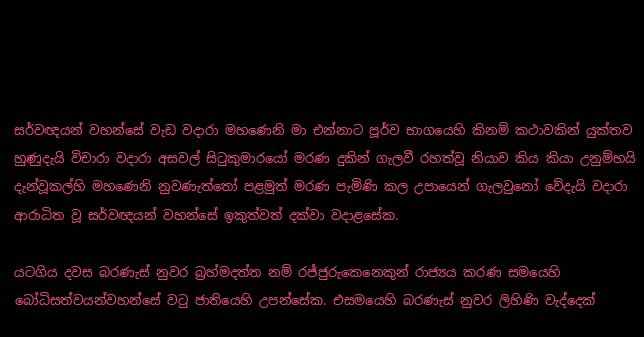සර්වඥයන් වහන්සේ වැඩ වදාරා මහණෙනි මා එන්නාට පූර්ව භාගයෙහි කිනම් කථාවකින් යුක්තව හුණුදැයි විචාරා වදාරා අසවල් සිටුකුමාරයෝ මරණ දුකින් ගැලවී රහත්වූ නියාව කිය කියා උනුම්හයි දැන්වූකල්හි මහණෙනි නුවණැත්තෝ පළමුත් මරණ පැමිණි කල උපායෙන් ගැලවුනෝ වේදැයි වදාරා ආරාධිත වූ සර්වඥයන් වහන්සේ ඉකුත්වත් දක්වා වදාළසේක.

යටගිය දවස බරණැස් නුවර බ්‍රහ්මදත්ත නම් රජ්ජුරුකෙනෙකුන් රාජ්‍යය කරණ සමයෙහි බෝධිසත්වයන්වහන්සේ වටු ජාතියෙහි උපන්සේක. එසමයෙහි බරණැස් නුවර ලිහිණි වැද්දෙක්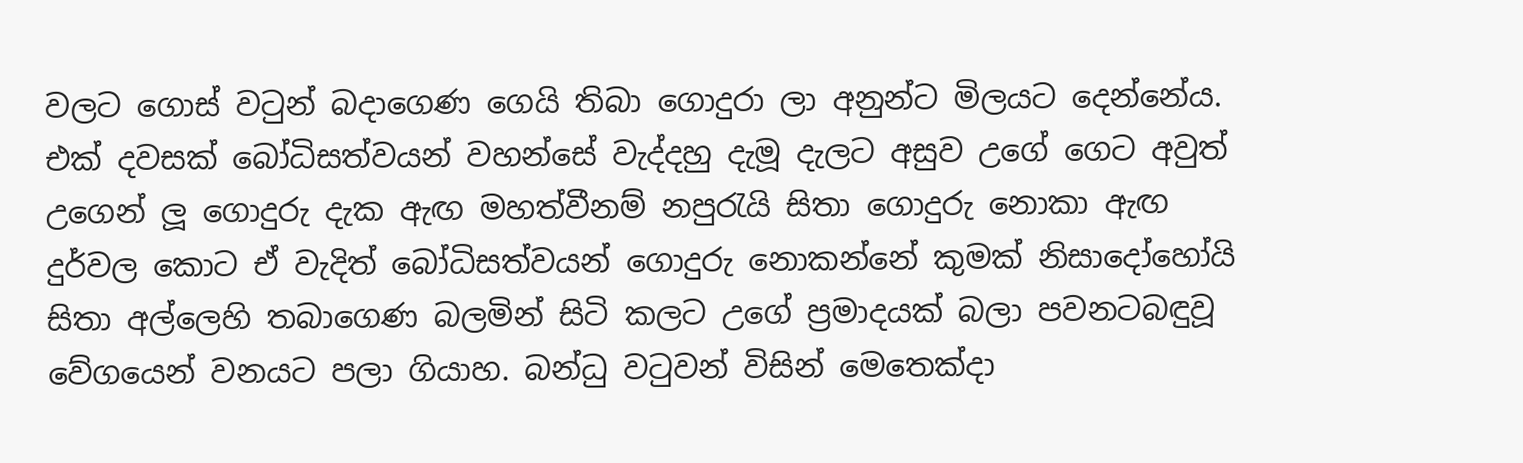වලට ගොස් වටුන් බදාගෙණ ගෙයි තිබා ගොදුරා ලා අනුන්ට මිලයට දෙන්නේය. එක් දවසක් බෝධිසත්වයන් වහන්සේ වැද්දහු දැමූ දැලට අසුව උගේ ගෙට අවුත් උගෙන් ලූ ගොදුරු දැක ඇඟ මහත්වීනම් නපුරැයි සිතා ගොදුරු නොකා ඇඟ දුර්වල කොට ඒ වැදිත් බෝධිසත්වයන් ගොදුරු නොකන්නේ කුමක් නිසාදෝහෝයි සිතා අල්ලෙහි තබාගෙණ බලමින් සිටි කලට උගේ ප්‍රමාදයක් බලා පවනටබඳුවූ වේගයෙන් වනයට පලා ගියාහ. බන්ධු වටුවන් විසින් මෙතෙක්දා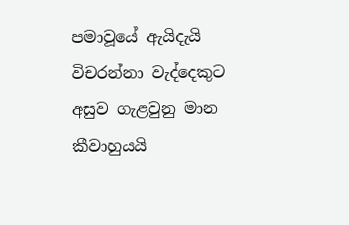පමාවූයේ ඇයිදැයි විචරන්නා වැද්දෙකුට අසුව ගැළවුනු මාන කීවාහුයයි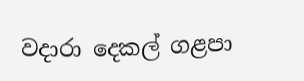වදාරා දෙකල් ගළපා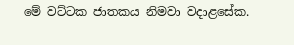මේ වට්ටක ජාතකය නිමවා වදාළසේක.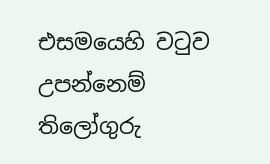එසමයෙහි වටුව උපන්නෙම් තිලෝගුරු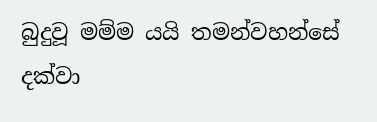බුදුවූ මම්ම යයි තමන්වහන්සේ දක්වා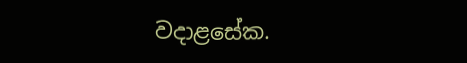වදාළසේක.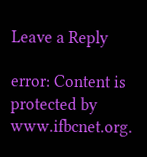Leave a Reply

error: Content is protected by www.ifbcnet.org.